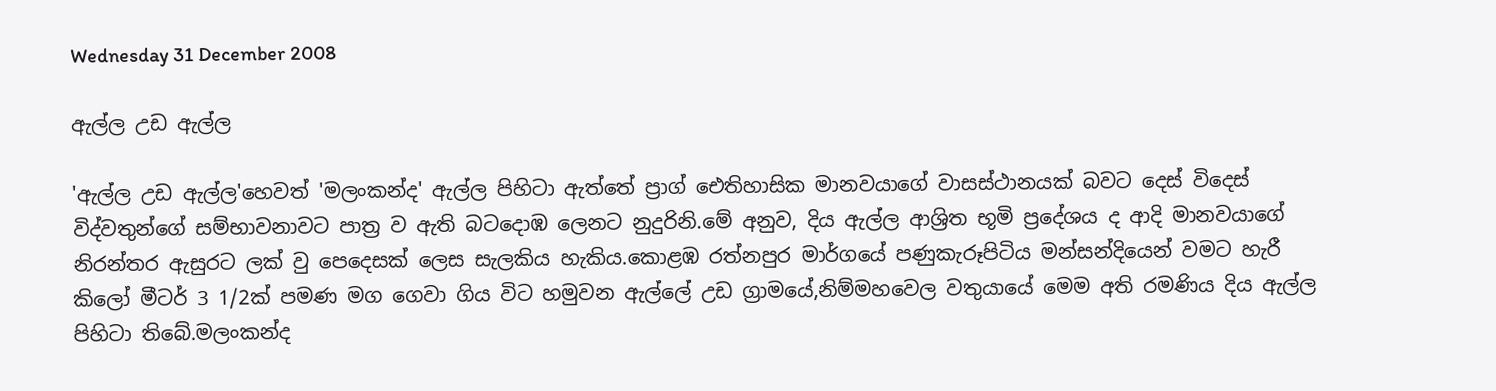Wednesday 31 December 2008

ඇල්ල උඩ ඇල්ල

'ඇල්ල උඩ ඇල්ල'හෙවත් 'මලංකන්ද' ඇල්ල පිහිටා ඇත්තේ ප්‍රාග් ඓතිහාසික මානවයාගේ වාසස්ථානයක් බවට ‍‍දෙස් විදෙස් විද්වතුන්ගේ සම්භාවනාව‍ට පාත්‍ර ව ඇති බටදොඹ ලෙනට නුදුරිනි.මේ අනුව, දිය ඇල්ල ආශ්‍රිත භූමි ප්‍රදේශය ද ආදි මානවයාගේ නිරන්තර ඇසුරට ලක් වු පෙදෙසක් ලෙස සැලකිය හැකිය.කොළඹ රත්නපුර මාර්ගයේ පණුකැරූපිටිය මන්සන්දියෙන් වමට හැරී කිලෝ මීටර් 3 1/2ක් පමණ මග ගෙවා ගිය විට හමුවන ඇල්ලේ උඩ ග්‍රාමයේ,නිම්මහවෙල වතුයායේ මෙම අති රමණිය දිය ඇල්ල පිහිටා ති‍බේ.මලංකන්ද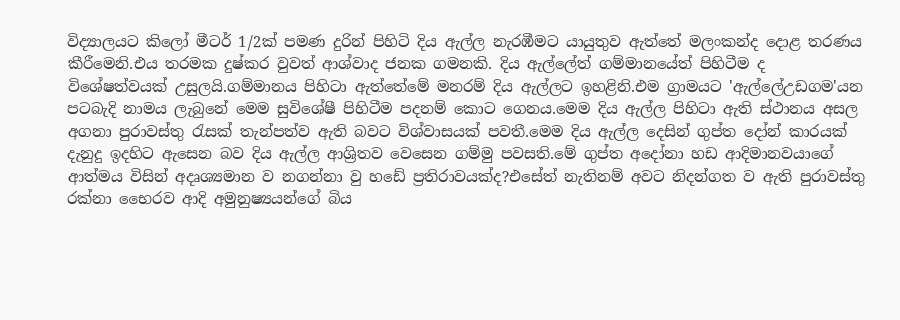විද්‍යාලයට කිලෝ මීටර් 1/2ක් පමණ දුරින් පිහිටි දිය ඇල්ල නැරඹීමට යායුතුව ඇත්තේ මලංකන්ද දොළ තරණය කීරීමෙනි.එය තරමක දුෂ්කර වුවත් ආශ්වාද ජනක ගමනකි. දිය ඇල්ලේත් ගම්මානයේත් පිහිටීම ද විශේෂත්ව‍යක් උසුලයි.ගම්මානය පිහිටා ඇත්තේමේ මනරම් දිය ඇල්ලට ඉහළිනි.එම ග්‍රාමයට 'ඇල්ලේඋඩගම'යන පටබැදි නාමය ලැබුනේ‍ මෙම සුවිශේෂී පිහිටීම පදනම් කොට ගෙනය.මෙම දිය ඇල්ල පිහිටා ඇති ස්ථානය අසල අගනා පුරාවස්තු රැසක් තැන්පත්ව ඇති බවට විශ්වාසයක් පවතී.මෙම දිය ඇල්ල දෙසින් ගුප්ත දෝන් කාරයක් දැනුදු ඉදහිට ඇසෙන බව දිය ඇල්ල ආශ්‍රිතව වෙසෙන ගම්මු පවසති.මේ ගුප්ත අදෝනා හඩ ආදිමානවයාගේ ආත්මය විසින් අදෘශ්‍යමාන ව නගන්නා වු හඩේ ප්‍රතිරාවයක්ද?එසේත් නැතිනම් අවට නිදන්ගත ව ඇති පුරාවස්තු රක්නා භෛරව ආදි අමුනුෂ්‍යයන්ගේ බිය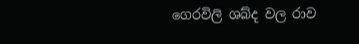ගෙරවිලි ශබ්ද වල රාව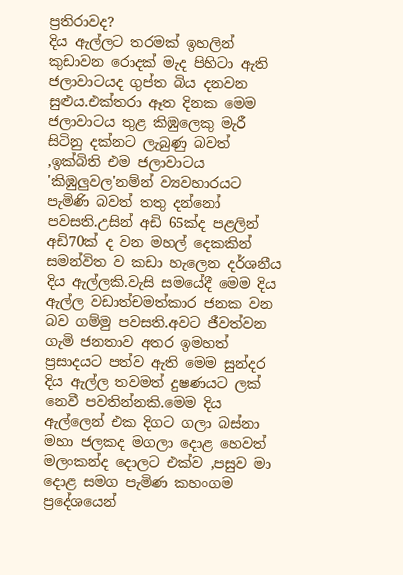ප්‍රතිරාවද?
දිය ඇල්ලට තරමක් ඉහලින් කුඩාවන රොදක් මැද පිහිටා ඇති ජලාවාටයද ගුප්ත බිය දනවන සුළුය.එක්තරා ඈත දිනක මෙම ජලාවාටය තුළ කිඹුලෙකු මැරී සිටිනු දක්නට ලැබුණු බවත් ,ඉක්බිති එම ජලාවාටය 'කිඹුලුවල'නම්න් ව්‍යවහාරයට පැමිණි බවත් තතු දන්නෝ පවසති.උසින් අඩි 65ක්ද පළලින් අඩි70ක් ද වන මහල් දෙකකින් සමන්විත ව කඩා හැලෙන දර්ශනීය දිය ඇල්ලකි.වැසි සමයේදී මෙම දිය ඇල්ල වඩාත්චමත්කාර ජනක වන බව ගම්මු පවසති.අවට ජීවත්වන ගැමි ජනතාව අතර ඉමහත් ප්‍රසාදයට පත්ව ඇති මෙම සුන්දර දිය ඇල්ල තවමත් දුෂණයට ලක් නෙවී පවතින්නකි.මෙම දිය ඇල්ලෙන් එක‍ දිගට ගලා බස්නා මහා ජලකද මගලා දොළ හෙවත් මලංකන්ද දොලට එක්ව ,පසුව මා දොළ සමග පැමිණ කහංගම ප්‍රදේශයෙන්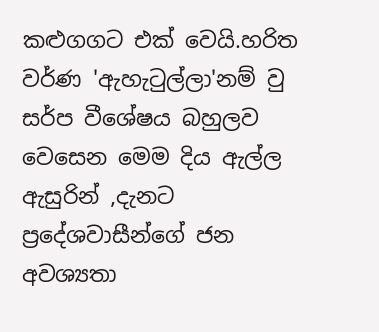කළුගගට එක් වෙයි.හරිත වර්ණ 'ඇහැටුල්ලා'නම් වු සර්ප වීශේෂය බහුලව වෙසෙන‍ මෙම දිය ඇල්ල ඇසුරින් ,දැනට ප්‍රදේශවාසීන්ගේ ජන අවශ්‍යතා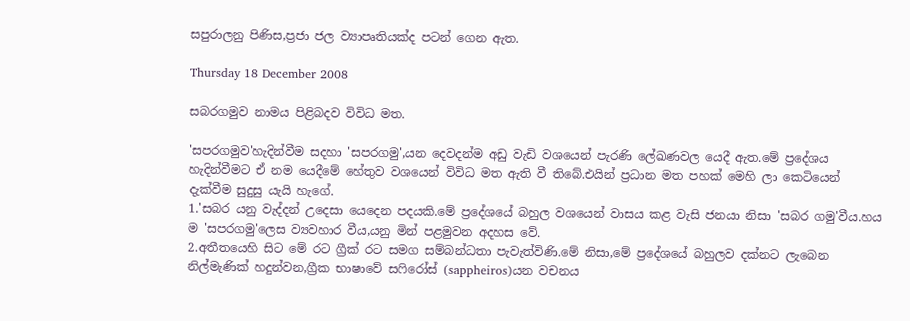සපුරාලනු පිණිස,ප්‍රජා ජල ව්‍යාපෘතියක්ද පටන් ගෙන ඇත.

Thursday 18 December 2008

සබරගමුව නාමය පිළිබදව විවිධ මත.

'සපරගමුව'හැදින්වීම සදහා 'සපරගමු',යන දෙවදන්ම අඩු වැඩි වශයෙන් පැරණි ලේඛණවල යෙදී ඇත.මේ ප්‍රදේශය හැදින්වීමට ඒ නම යෙදීමේ හේතුව වශයෙන් විවිධ මත ඇති වී තිබේ.එයින් ප්‍රධාන මත පහක් මෙහි ලා කෙටියෙන් දැක්වීම සුදුසු යැයි හැගේ.
1.'සබර යනු වැද්දන් උදෙසා යෙදෙන පදයකි.මේ ප්‍රදේශයේ බහුල වශයෙන් වාසය කළ වැසි ජනයා නිසා 'සබර ගමු'වීය.හය ම 'සපරගමු'ලෙස ව්‍යවහාර වීය,යනු මින් පළමුවන අදහස වේ.
2.අතීතයෙහි සිට මේ රට ග්‍රීක් රට සමග සම්බන්ධතා පැවැත්විණි.මේ නිසා,මේ ප්‍රදේශයේ බහුලව දක්නට ලැබෙන නිල්මැණික් හදුන්වන,ග්‍රීක භාෂාවේ සෆිරෝස් (sappheiros)යන වචනය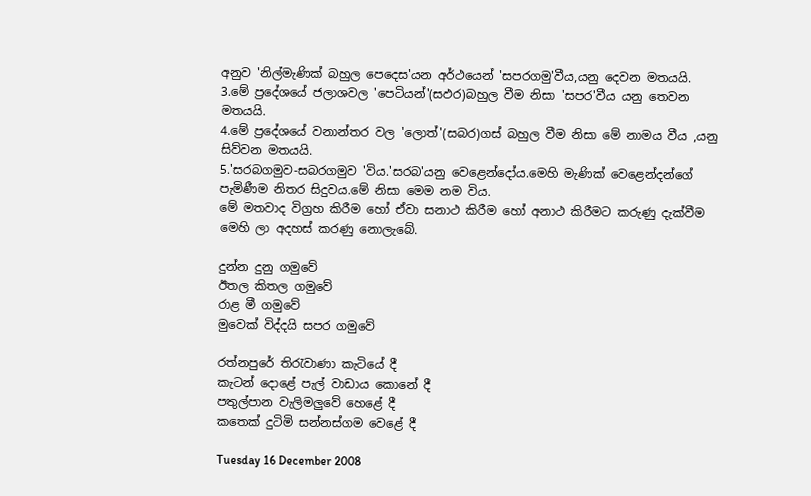අනුව 'නිල්මැණික් බහුල ‍පෙදෙස'යන අර්ථයෙන් 'සපරගමු'වීය,යනු දෙවන මතයයි.
3.මේ ප්‍රදේශයේ ජලාශවල 'පෙටියන්'(සඵර)බහුල වීම නිසා 'සපර'වීය යනු තෙවන මතයයි.
4.මේ ප්‍රදේශයේ වනාන්තර වල 'ලොත්'(සබර)ගස් බහුල වීම නිසා මේ නාමය වීය ,යනු සිව්වන මතයයි.
5.'සරබගමුව-සබරගමුව 'විය.'සරබ'යනු වෙළෙන්දෝය.මෙහි මැණික් වෙළෙන්දන්ගේ පැමිණීම නිතර සිදුවය.මේ නිසා මෙම නම විය.
මේ මතවාද විග්‍රහ කිරීම හෝ ඒවා සනාථ කිරීම හෝ අනාථ කිරීමට කරුණු දැක්වීම මෙහි ලා අදහස් කරණු නොලැබේ.

දුන්න දුනු ගමුවේ
ඊතල කිතල ගමුවේ
රාළ මී ගමුවේ
මුවෙක් විද්දයි සපර ගමුවේ

රත්නපුරේ තිරැවාණා කැටියේ දී
කැටන් දොළේ පැල් වාඩාය කොනේ දී
පතුල්පාන වැලිමලුවේ හෙළේ දී
ක‍තෙක් දුටිමි සන්නස්ගම වෙළේ දී

Tuesday 16 December 2008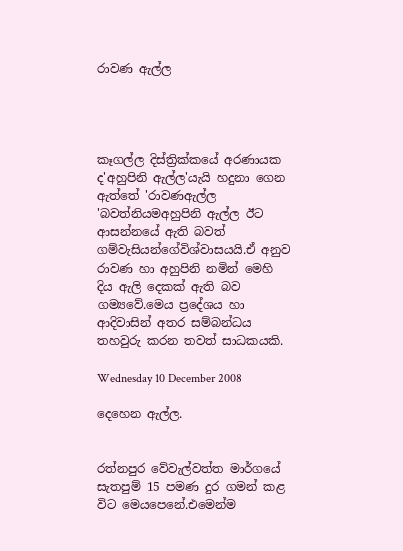රාවණ ඇල්ල




කෑගල්ල දිස්ත්‍රික්කයේ අරණායක ද'අහුපිනි ඇල්ල'යැයි හදුනා ගෙන ඇත්තේ 'රාවණඇල්ල 'බවත්නියමඅහුපිනි ඇල්ල ඊට ආසන්නයේ ඇති බවත් ගම්වැසියන්ගේවිශ්වාසයයි.ඒ අනුව රාවණ හා අහුපිනි නමින් මෙහි දිය ඇලි‍ දෙකක් ඇති බව ගම්‍යවේ.මෙය ප්‍රදේශය හා ආදිවාසින් අතර සම්බන්ධය තහවුරු කරන තවත් සාධකයකි.

Wednesday 10 December 2008

දෙහෙන ඇල්ල.


රත්නපුර වේවැල්වත්ත මාර්ගයේ සැතපුම් 15 පමණ දුර ගමන් කළ විට මෙයපෙනේ.එමෙන්ම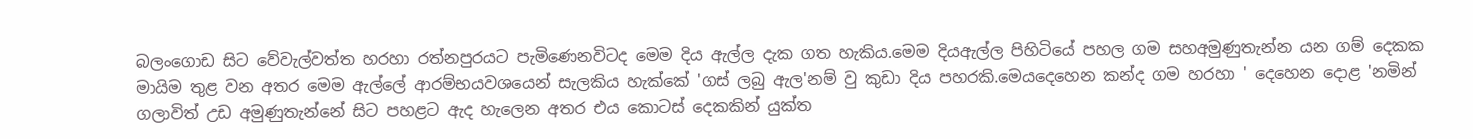බලංගොඩ සිට වේවැල්වත්ත හරහා රත්නපුරයට පැමිණෙනවිටද මෙම දිය ඇල්ල දැක ගත හැකිය.මෙම දියඇල්ල පිහිටියේ පහල ගම සහඅමුණුතැන්න යන ගම් දෙකක මායිම තුළ වන අතර මෙම ඇල්ලේ ආරම්භයවශයෙන් සැලකිය හැක්කේ 'ගස් ලබු ඇල'නම් වු කුඩා දිය පහරකි.මෙයදෙහෙන කන්ද ගම හරහා ' දෙහෙන දොළ 'නමින් ගලාවිත් උඩ අමුණුතැන්නේ සිට පහළට ඇද හැලෙන අතර එය කොටස් දෙකකින් යුක්ත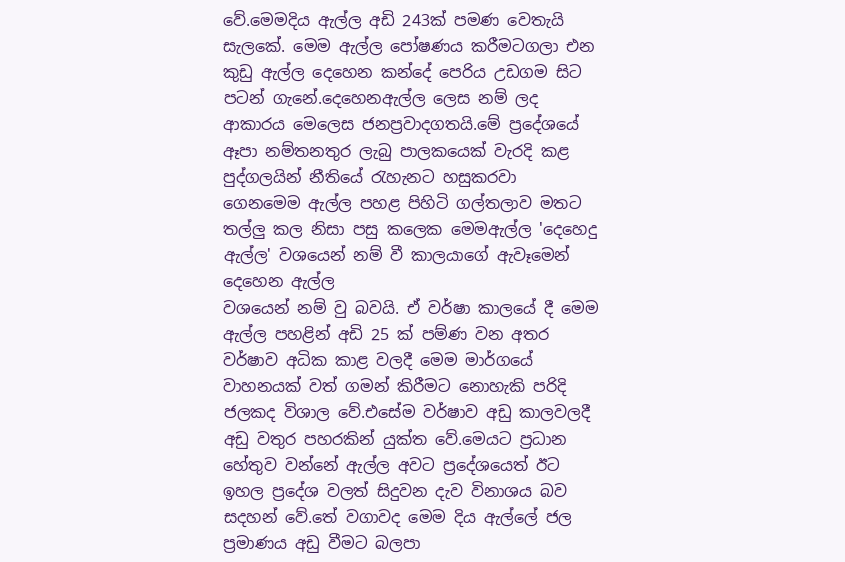වේ.මෙමදිය ඇල්ල අඩි 243ක් පමණ වෙතැයි සැලකේ. මෙම ඇල්ල පෝෂණය කරීමටගලා එන කුඩු ඇල්ල දෙහෙන කන්දේ පෙරිය උඩගම සිට පටන් ගැනේ.දෙහෙනඇල්ල ලෙස නම් ලද ආකාරය මෙලෙස ජනප්‍රවාදගතයි.මේ ප්‍රදේශයේ ඈපා නම්තනතුර ලැබු පාලකයෙක් වැරදි කළ පුද්ගලයින් නීතියේ රැහැනට හසුකරවා ගෙනමෙම ඇල්ල පහළ පිහිටි ගල්තලාව මතට තල්ලු කල නිසා පසු කලෙක මෙමඇල්ල 'දෙහෙදු ඇල්ල' වශයෙන් නම් වී කාලයාගේ ඇවෑමෙන් දෙහෙන ඇල්ල
වශයෙන් නම් වු බවයි. ඒ වර්ෂා කාලයේ දී මෙම ඇල්ල පහළින් අඩි 25 ක් පම්ණ වන අතර වර්ෂාව අධික කාළ වලදී මෙම මාර්ගයේ වාහනයක් වත් ගමන් කිරීමට නොහැකි පරිදි ජලකද විශාල වේ.එසේම වර්ෂාව අඩු කාලවලදී අඩු වතුර පහරකින් යුක්ත වේ.මෙයට ප්‍රධාන හේතුව වන්නේ ඇල්ල අවට ප්‍රදේශයෙත් ඊට ඉහල ප්‍රදේශ වලත් සිදුවන දැව විනාශය බව සදහන් වේ.තේ වගාවද මෙම දිය ඇල්ලේ ජල ප්‍රමාණය අඩු වීමට බලපා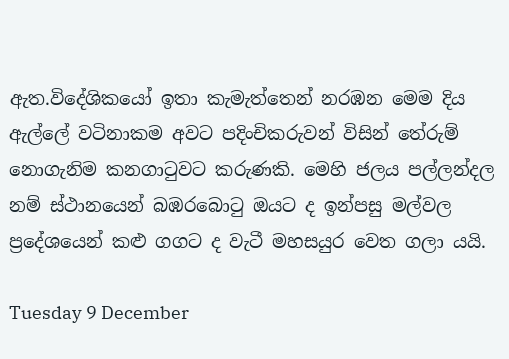ඇත.විදේශිකයෝ ඉතා කැමැත්තෙන් නරඹන මෙම දිය ඇල්ලේ වටිනාකම අවට පදිංචිකරුවන් විසින් තේරුම් නොගැනිම කනගාටුවට කරුණකි. මෙහි ජලය පල්ලන්දල නම් ස්ථානයෙන් බඹරබොටු ඔයට ද ඉන්පසු මල්වල ප්‍රදේශයෙන් කළු ගගට ද වැටී මහසයුර වෙත ගලා ‍යයි.

Tuesday 9 December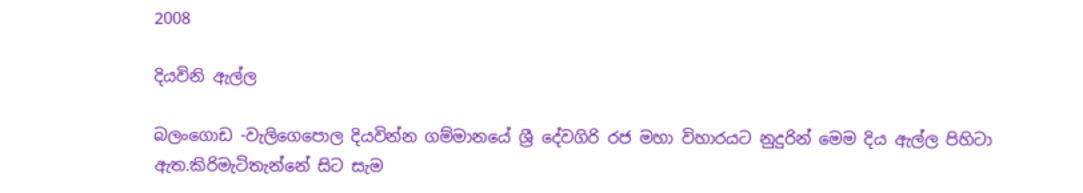2008

දියවිනි ඇල්ල

බලංගොඩ -වැලිගෙපොල දියවින්න ගම්මානයේ ශ්‍රී දේවගිරි රජ මහා විහාරයට නුදුරින් මෙම දිය ඇල්ල පිහිටා ඇත.කිරිමැටිතැන්නේ සිට සැම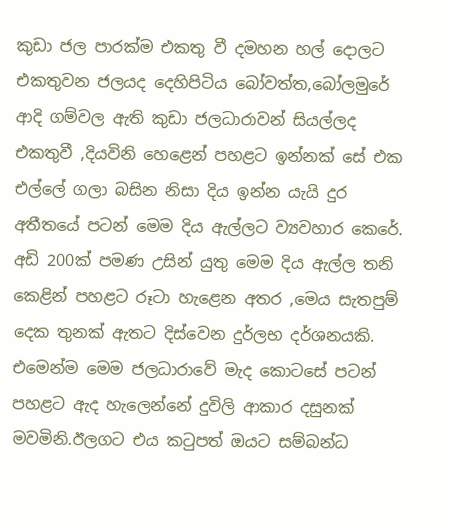කුඩා ජල පාරක්ම එකතු වී දමහන හල් දොලට එකතුවන ජලයද ‍දෙහිපිටිය බෝවත්ත,බෝලමු‍රේ ආදි ගම්වල ඇති කුඩා ජලධාරාවන් සියල්ලද එකතුවී ,දියවිනි හෙ‍ළෙන් පහළට ඉන්නක් සේ එක එල්ලේ ගලා බසින නිසා දිය ඉන්න යැයි දුර අතීතයේ පටන් මෙම දිය ඇල්ලට ව්‍යවහාර කෙරේ. අඩි 200ක් පමණ උසින් යුතු මෙම දිය ඇල්ල තනි කෙළින් පහළට රූටා හැළෙන අතර ,මෙය සැතපුම් දෙක තුනක් ඇතට දිස්වෙන දුර්ලභ දර්ශනයකි. එමෙන්ම මෙම ජලධාරාවේ මැද කොටසේ පටන් පහළට ඇද හැලෙන්නේ දුවිලි ආකාර දසුනක් මවමිනි.ඊලගට එය කටුපත් ඔයට සම්බන්ධ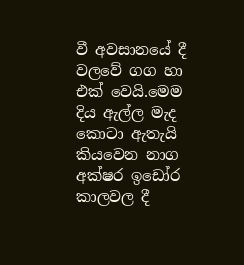වී අවසානයේ දී වලවේ ගග හා එක් වෙයි.මෙම දිය ඇල්ල මැද කොටා ඇතැයි කියවෙන නාග අක්ෂර ඉඩෝර කාලවල දී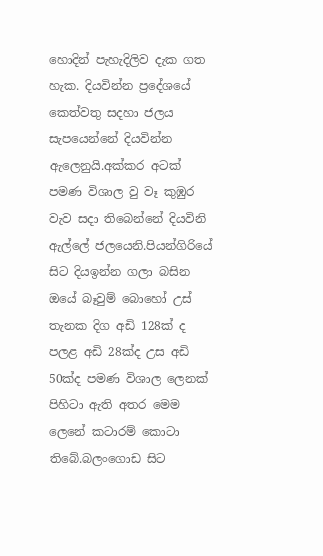හොදින් පැහැදිලිව දැක ගත හැක. දියවින්න ප්‍රදේශයේ කෙත්වතු සදහා ජලය සැපයෙන්නේ දියවින්න ඇලෙනුයි.අක්කර අටක් පමණ විශාල වු වෑ කුඹුර වැව සදා තිබෙන්නේ දියවිනි ඇල්ලේ ජලයෙනි.පියන්ගිරියේ සිට දියඉන්න ගලා බසින ඔයේ බෑවුම් බොහෝ උස් තැනක දිග අඩි 128ක් ද පලළ අඩි 28ක්ද උස අඩි 50ක්ද පමණ විශාල ලෙනක් පිහිටා ඇති අතර මෙම ලෙනේ කටාරම් කොටා තිබේ.බලංගොඩ සිට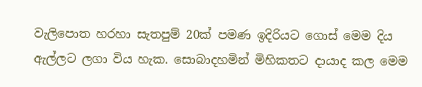වැලිපොත හරහා සැතපුම් 20ක් පමණ ඉදිරියට ගොස් මෙම දිය ඇල්ලට ලගා විය හැක. සොබාදහමින් මිහිකතට දායාද කල මෙම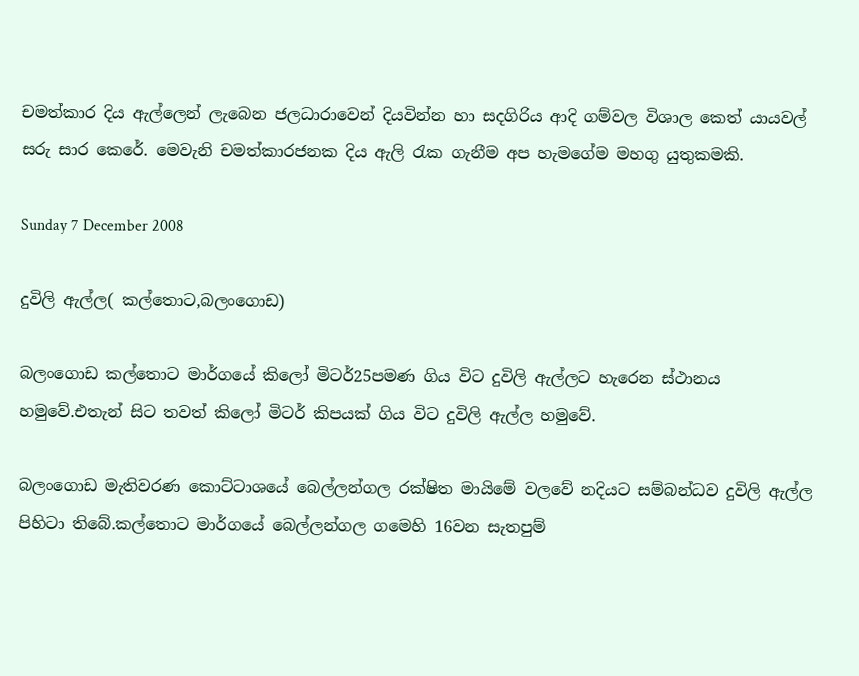චමත්කාර දිය ඇල්ලෙන් ලැබෙන ජලධාරාවෙන් දියවින්න හා සදගිරිය ආදි ගම්වල විශාල ‍කෙත් යායවල් සරු සාර කෙරේ. මෙවැනි චමත්කාරජනක දිය ඇලි රැක ගැනීම අප හැම‍ගේම මහගු යුතුකමකි.

Sunday 7 December 2008

දුවිලි ඇල්ල( කල්තොට,බලංගොඩ)

බලං‍ගොඩ කල්තොට මාර්ගයේ කිලෝ මිටර්25පමණ ගිය විට දුවිලි ඇල්ලට හැරෙන ස්ථානය හමුවේ.එතැන් සිට තවත් කිලෝ මිටර් කිපයක් ගිය විට දුවිලි ඇල්ල හමුවේ.

බලංගොඩ මැතිවරණ කොට්ටාශයේ බෙල්ලන්ගල රක්ෂිත මායිමේ වලවේ නදියට සම්බන්ධව දුවිලි ඇල්ල පිහිටා තිබේ.කල්තොට මාර්ගයේ බෙල්ලන්ගල ගමෙහි 16වන සැතපුම්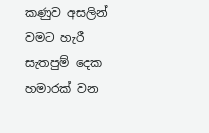කණුව අසලින් වමට හැරී සැතපුම් දෙක හමාරක් වන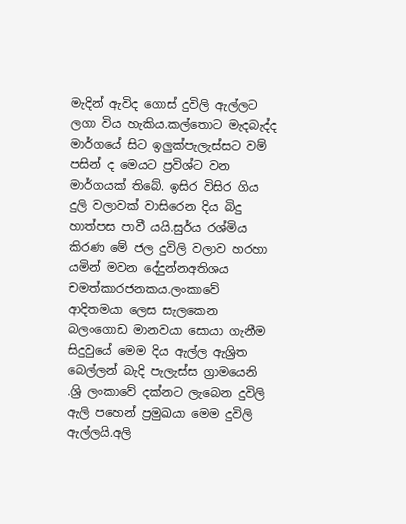මැදින් ඇවිද ගොස් දුවිලි ඇල්ලට ලගා විය හැකිය.කල්තොට මැදබැද්ද මාර්ගයේ සිට ඉලුක්පැලැස්සට වම් පසින් ද මෙයට ප්‍රවිශ්ට වන මාර්ගයක් තිබේ. ඉසිර විසිර ගිය දුලි වලාවක් වාසිරෙන දිය බිදු හාත්පස පාවී යයි.සුර්ය රශ්මිය කිරණ මේ ජල දුවිලි වලාව හරහා යමින් මවන දේදුන්නඅතිශය චමත්කාරජනකය.ලංකාවේ ආදිතමයා ලෙස සැලකෙන බලංගොඩ මානවයා සොයා ගැනීම සිදුවුයේ මෙම දිය ඇල්ල ඇශ්‍රිත බෙල්ලන් බැදි පැලැස්ස ග්‍රාමයෙනි .ශ්‍රි ලංකාවේ දක්නට ලැබෙන දුවිලි ඇලි පහෙන් ප්‍රමුඛයා මෙම දුවිලි ඇල්ලයි.අලි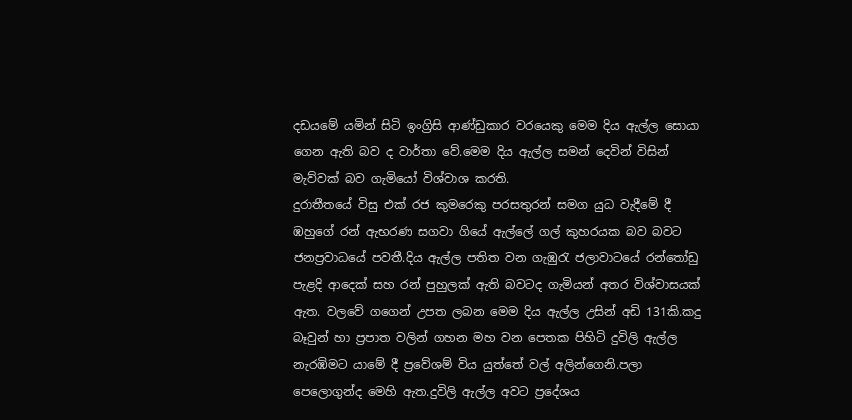දඩයමේ යමින් සිටි ඉංග්‍රිසි ආණ්ඩුකාර වරයෙකු මෙම දිය ඇල්ල සොයා ගෙන ඇති බව ද වාර්තා වේ.මෙම‍ දිය ඇල්ල සමන් දෙවින් විසින් මැව්වක් බව ගැමියෝ විශ්වාශ කරති.
දුරාතීතයේ විසු එක් රජ කුමරෙකු පරසතුරන් සමග යුධ වැදීමේ දී ඹහුගේ රන් ඇභරණ සගවා ගියේ ඇල්ලේ ගල් කුහරයක බව බවට ජනප්‍රවාධයේ පවතී.දිය ඇල්ල පතිත වන ගැඹුරැ ජලාවාටයේ රන්තෝඩු පැළදි ආදෙක් සහ රන් පුහුලක් ඇති බවටද ගැමියන් අතර විශ්වාසයක් ඇත. වලවේ ගගෙන් උපත ලබන මෙම දිය ඇල්ල උසින් අඩි 131කි.කදු බෑවුන් හා ප්‍රපාත වලින් ගහන මහ වන පෙතක පිහිටි දුවිලි ඇල්ල නැරඹිමට යාමේ දී ප්‍රවේශම් විය යුත්තේ වල් අලින්ගෙනි.පලා පෙලොගුන්ද මෙහි ඇත.දුවිලි ඇල්ල අවට ප්‍රදේශය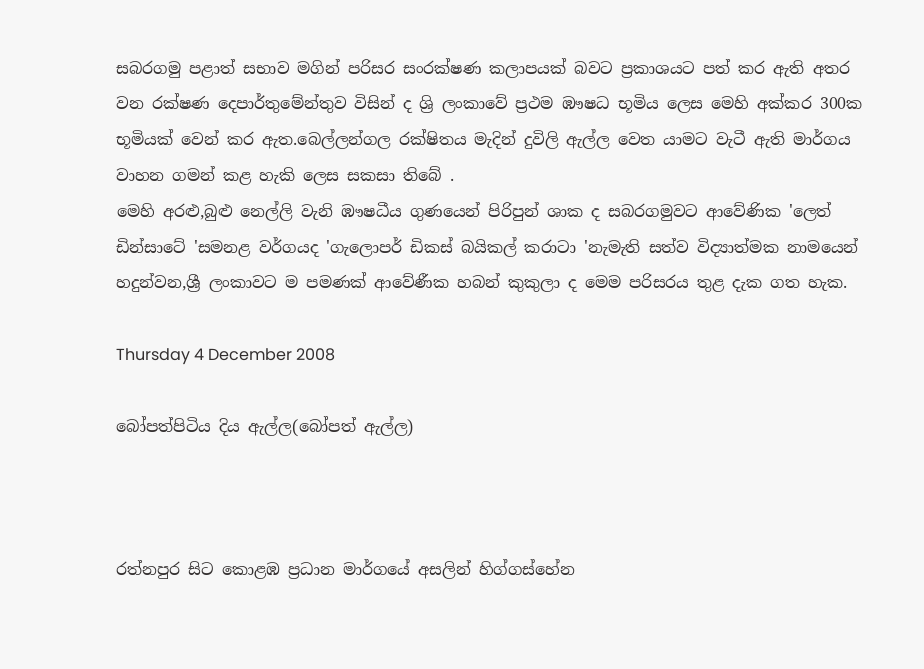සබරගමු පළාත් සභාව මගින් පරිසර සංරක්ෂණ කලාපයක් බවට ප්‍රකාශයට පත් කර ඇති අතර වන රක්ෂණ දෙපාර්තුමේන්තුව විසින් ද ශ්‍රි ලංකා‍වේ ප්‍රථම ඹෟෂධ භූමිය ලෙස මෙහි අක්කර 300ක භූමියක් වෙන් කර ඇත.බෙල්ලන්ගල රක්ෂිතය මැදින් දුවිලි ඇල්ල වෙත යාමට වැටී ඇති මාර්ගය වාහන ගමන් කළ හැකි ලෙස සකසා ති‍බේ .
මෙහි අරළු,බුළු නෙල්ලි වැනි ඹෟෂධීය ගුණයෙන් පිරිපුන් ශාක ද සබරගමුවට ආවේණික 'ලෙත් ඩින්සාටේ 'සමනළ වර්ගයද 'ගැලොපර් ඩිකස් බයිකල් කරාටා 'නැමැති සත්ව විද්‍යාත්මක නාමයෙන් හදුන්වන,ශ්‍රී ලංකා‍වට ම පමණක් ආවේණීක හබන් කුකුලා ද මෙම පරිසරය තුළ දැක ගත හැක.

Thursday 4 December 2008

බෝපත්පිටිය දිය ඇල්ල(බෝපත් ඇල්ල)



රත්නපුර සිට කොළඹ ප්‍රධාන මාර්ගයේ අසලින් හිග්ගස්හේන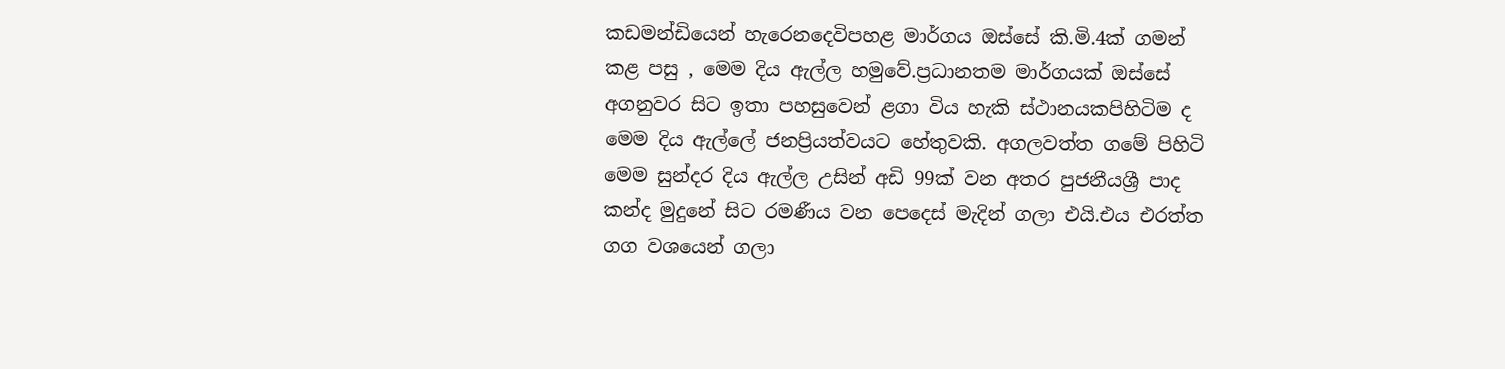කඩමන්ඩියෙන් හැරෙනදෙවිපහළ මාර්ගය ඔස්සේ කි.මි.4ක් ගමන් කළ පසු , මෙම දිය ඇල්ල හමුවේ.ප්‍රධානතම මාර්ගයක් ඔස්සේ අගනුවර සිට ඉතා පහසුවෙන් ළගා විය හැකි ස්ථානයකපිහිටිම ද මෙම දිය ඇල්ලේ ජනප්‍රියත්වයට හේතුවකි. අගලවත්ත ගමේ පිහිටි මෙම සුන්දර දිය ඇල්ල ‍උසින් අඩි 99ක් වන අතර පුජනීයශ්‍රී පාද කන්ද මුදුනේ සිට රමණීය වන පෙදෙස් මැදින් ගලා එයි.එය එරත්ත ගග වශයෙන් ගලා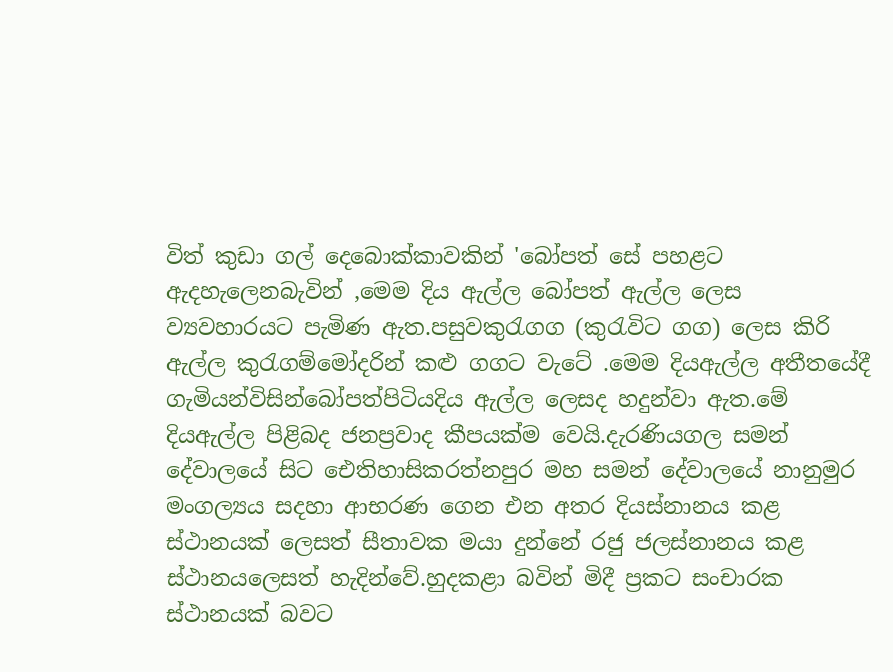විත් කුඩා ගල් දෙබොක්කාවකින් 'බෝපත් සේ පහළට ඇදහැලෙනබැවින් ,මෙම දිය ඇල්ල බෝපත් ඇල්ල ලෙස ව්‍යවහාරයට පැමිණ ඇත.පසුවකුරැගග (කුරැවිට ගග) ලෙස කිරි ඇල්ල කුරැගම්මෝදරින් කළු ගගට වැටේ .මෙම දියඇල්ල අතීතයේදී ගැමියන්විසින්බෝපත්පිටියදිය ඇල්ල ලෙසද හදුන්වා ඇත.මේ දියඇල්ල පිළිබද ජනප්‍රවාද කීපයක්ම වෙයි.දැරණියගල සමන් දේවාලයේ සිට ඓතිහාසිකරත්නපුර මහ සමන් දේවාලයේ නානුමුර මංගල්‍යය සදහා ආභරණ ගෙන එන අතර දියස්නානය කළ ස්ථානයක් ලෙසත් සීතාවක මයා දුන්නේ රජු ජලස්නානය කළ ස්ථානයලෙසත් හැදින්වේ.හුදකළා බවින් මිදී ප්‍රකට සංචාරක ස්ථානයක් බවට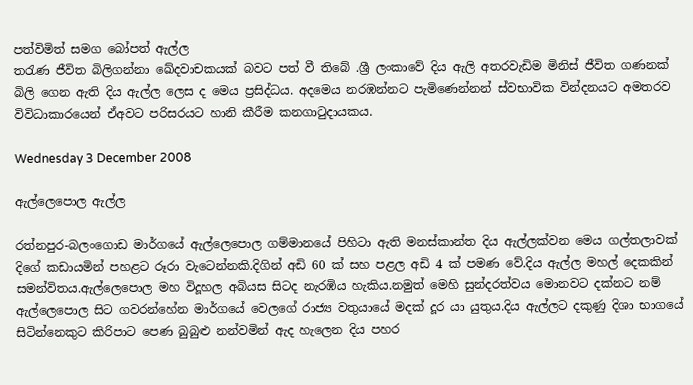පත්විමිත් සමග ‍බෝපත් ඇල්ල
තරැණ ජීවිත බිලිගන්නා ඛේදවාචකයක් බවට පත් වී තිබේ .ශ්‍රී ලංකාවේ දිය ඇලි අතරවැඩිම මිනිස් ජී‍විත ගණනක් බිලි ගෙන ඇති දිය ඇල්ල ලෙස ද මෙය ප්‍රසිද්ධය. අදමෙය නරඹන්නට පැමිණෙන්නන් ස්වභාවික වින්දනයට අමතරව විවිධාකාරයෙන් ඒඅවට පරිසරයට හානි කීරීම කනගාටුදායකය.

Wednesday 3 December 2008

ඇල්ලෙපොල ඇල්ල

රත්නපුර-බලංගොඩ මාර්ගයේ ඇල්ලෙපොල ගම්මානයේ පිහිටා ඇති මනස්කාන්ත දිය ඇල්ලක්වන මෙය ගල්තලාවක් දිගේ කඩායමින් පහළට රූරා වැටෙන්නකි.දිගින් අඩි 60 ක් සහ පළල අඩි 4 ක් පමණ වේ.දිය ඇල්ල මහල් ‍දෙකකින් සමන්විතය.ඇල්ලෙපොල මහ විදූහල අබියස සිටද නැරඹිය හැකිය.නමුත් මෙහි සුන්දරත්වය මොනවට දක්නට නම් ඇල්ලෙපොල සිට ගවරන්හේන මාර්ගයේ වෙලගේ රාජ්‍ය වතුයායේ මදක් දූර යා යුතුය.දිය ඇල්ලට දකුණු දිශා භාගයේ සිටින්නෙකුට කිරිපාට පෙණ බුබුළු නන්වමින් ඇද හැලෙන දිය පහර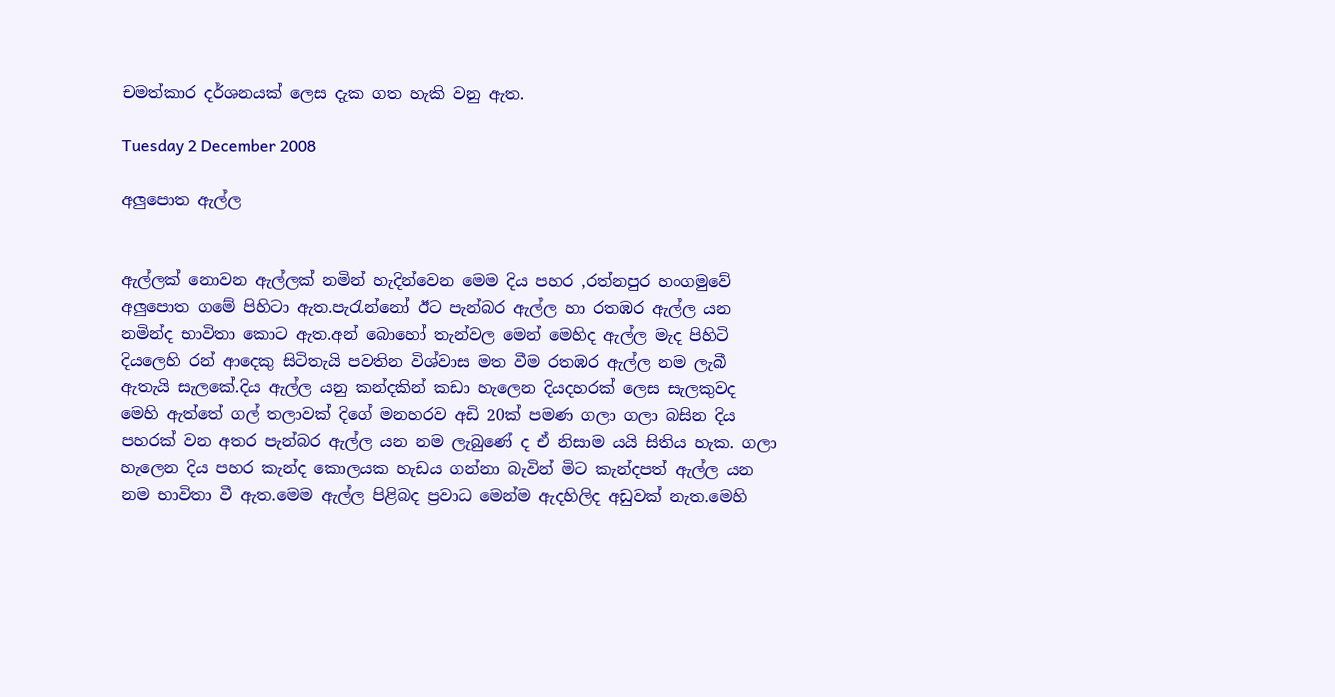චමත්කාර දර්ශනයක් ලෙස දැක ගත හැකි වනු ඇත.

Tuesday 2 December 2008

අලුපොත ඇල්ල


ඇල්ලක් නොවන ඇල්ලක් නමින් හැදින්වෙන මෙම දිය පහර ,රත්නපුර හංගමුවේ අලුපොත ගමේ පිහිටා ඇත.පැරැන්නෝ ඊට පැන්බර ඇල්ල හා රතඹර ඇල්ල යන නමින්ද භාවිතා කොට ඇත.අන් බොහෝ තැන්වල මෙන් මෙහිද ඇල්ල මැද පිහිටි දියලෙහි රන් ආදෙකු සිටිතැයි පවතින විශ්වාස මත වීම රතඹර ඇල්ල නම ලැබී ඇතැයි සැලකේ.දිය ඇල්ල යනු කන්දකින් කඩා හැලෙන දියදහරක් ලෙස සැලකුවද මෙහි ඇත්තේ ගල් තලාවක් දිගේ මනහරව අඩි 20ක් පමණ ගලා ගලා බසින දිය පහරක් වන අතර පැන්බර ඇල්ල යන නම ලැබුණේ ද ඒ නිසාම යයි සිතිය හැක. ගලා හැලෙන දිය පහර කැන්ද කොලයක හැඩය ගන්නා බැවින් මිට කැන්දපත් ඇල්ල යන නම භාවිතා වී ඇත.මෙම ඇල්ල පිළිබද ප්‍රවාධ මෙන්ම ඇදහිලිද අඩුවක් නැත.මෙහි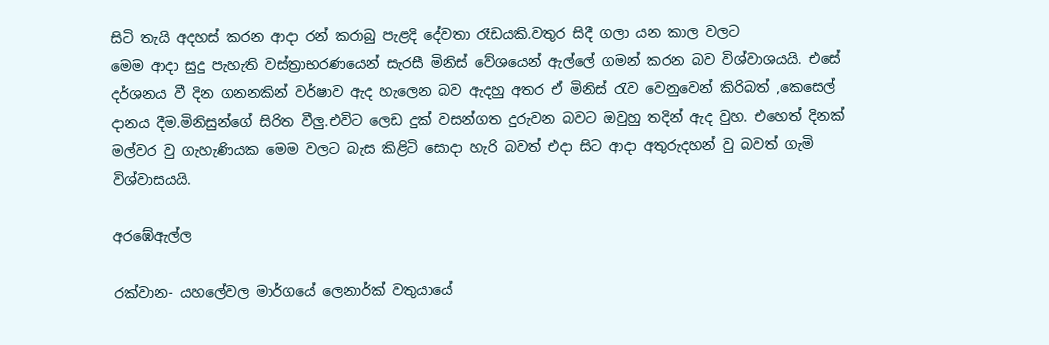සිටි තැයි අදහස් කරන ආදා රන් කරාබු පැළදි දේවතා රෑඩයකි.වතුර සිදී ගලා යන කාල වලට
මෙම ආදා සුදු පැහැති වස්ත්‍රාභරණයෙන් සැරසී මිනිස් වේශයෙන් ඇල්ලේ ගමන් කරන බව විශ්වාශයයි. එසේ දර්ශනය වී දින ගනනකින් වර්ෂාව ඇද හැලෙන බව ඇදහු අතර ඒ මිනිස් රැව වෙනුවෙන් කිරිබත් ,කෙසෙල් දානය දීම.මිනිසුන්ගේ සිරිත වීලු.එවිට ලෙඩ දුක් වසන්ගත දුරුවන බවට ඔවුහු තදින් ඇද වුහ. එහෙත් දිනක් මල්වර වු ගැහැණියක මෙම වලට බැස කිළිටි සොදා හැරි බවත් එදා සිට ආදා අතුරුදහන් වු බවත් ගැමි විශ්වාසයයි.

අරඹේඇල්ල

රක්වාන- යහලේවල මාර්ගයේ ලෙනාර්ක් වතුයායේ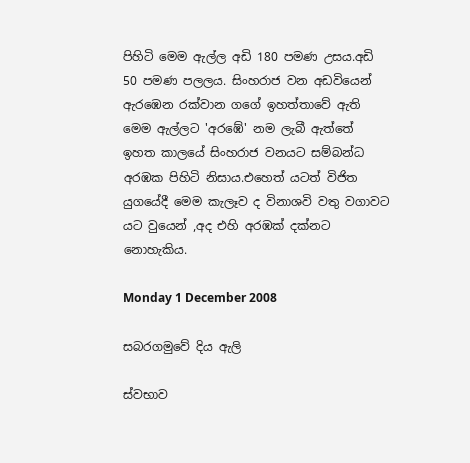පිහිටි ‍මෙම ඇල්ල අඩි 180 පමණ උසය.අඩි 50 පමණ පලලය. සිංහරාජ වන අඩවියෙන් ඇරඹෙන රක්වාන ගගේ ඉහත්තාවේ ඇති මෙම ඇල්ලට ‍‍‍‍'අරඹේ' නම ලැබී ඇත්තේ ඉහත කාලයේ සිංහරාජ වනයට සම්බන්ධ අරඹක පිහිටි නිසාය.එහෙත් යටත් විජිත යුගයේදී මෙම කැලෑව ද විනාශවි වතු වගාවට යට වුයෙන් ,අද එහි අරඹක් දක්නට නොහැකිය.

Monday 1 December 2008

සබරගමුවේ දිය ඇලි

ස්වභාව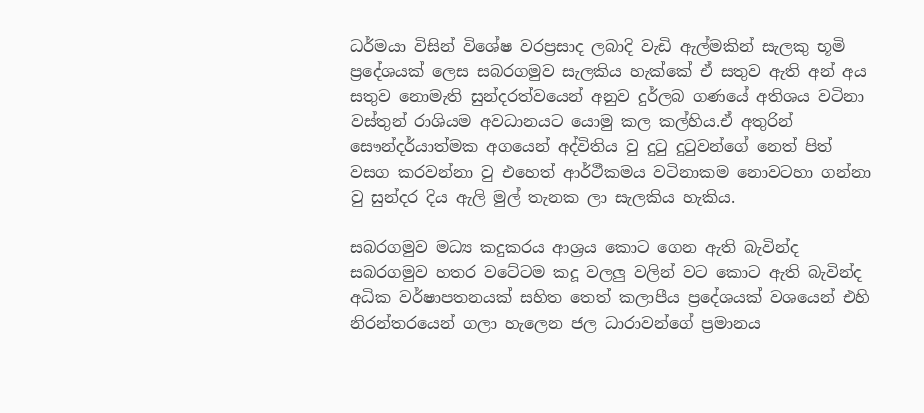ධර්මයා විසින් විශේෂ වරප්‍රසාද ලබාදි වැඩි ඇල්මකින් සැලකු භූමි ප්‍රදේශයක් ලෙස සබරගමුව සැලකිය හැක්කේ ඒ සතුව ඇති අන් අය සතුව නොමැති සුන්දරත්වයෙන් අනුව දුර්ලබ ගණයේ අතිශය වටිනා වස්තුන් රාශියම අවධානයට යොමු කල කල්හිය.ඒ අතුරින් සෞන්දර්යාත්මක අගයෙන් අද්විතිය වු දුටු දුටුවන්ගේ නෙත් පිත් වසග කරවන්නා වු එහෙත් ආර්ථීකමය වටිනාකම නොවටහා ගන්නා වු සුන්දර දිය ඇලි මුල් තැනක ලා සැලකිය හැකිය.

සබරගමුව මධ්‍ය කදුකරය ආශ්‍රය කොට ගෙන ඇති බැවින්ද සබරගමුව හතර වටේටම කදූ වලලු වලින් වට කොට ඇති බැවින්ද අධික වර්ෂාපතනයක් සහිත තෙත් කලාපීය ප්‍රදේශයක් වශයෙන් එහි නිරන්තරයෙන් ගලා හැලෙන ජල ධාරාවන්ගේ ප්‍රමානය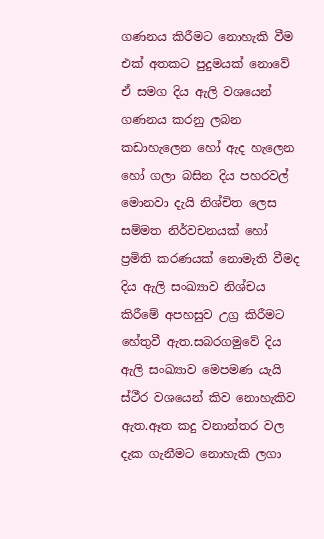ගණනය කිරීමට නොහැකි වීම එක් අතකට පුදුමයක් නොවේ ඒ සමග දිය ඇලි වශයෙන් ගණනය කරනු ලබන කඩාහැලෙන හෝ ඇද හැලෙන හෝ ගලා බසින දිය පහරවල් මොනවා දැයි නිශ්චිත ලෙස සම්මත නිර්වචනයක් හෝ ප්‍රමිති කරණයක් නොමැති වීමද දිය ඇලි සංඛ්‍යාව නිශ්චය කිරීමේ අපහසුව උග්‍ර කිරීමට හේතුවී ඇත‍.සබරගමුවේ දිය ඇලි සංඛ්‍යාව මෙපමණ යැයි ස්ථීර වශයෙන් කිව නොහැකිව ඇත.ඈත කදු වනාන්තර වල දැක ගැනීමට නොහැකි ලගා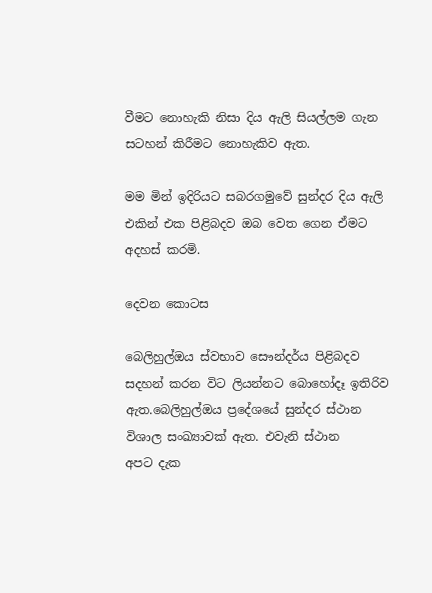වීමට නොහැකි නිසා දිය ඇලි සියල්ලම ගැන සටහන් කිරීමට නොහැකිව ඇත.

මම මින් ඉදිරියට සබරගමුවේ සුන්දර දිය ඇලි එකින් එක පිළිබදව ඔබ වෙත ගෙන ඒමට අදහස් කරමි.

දෙවන කොටස

බෙලිහුල්ඔය ස්වභාව සෞන්දර්ය පිළිබදව සදහන් කරන විට ලියන්නට බොහෝදෑ ඉතිරිව
ඇත.බෙලිහුල්ඔය ප්‍රදේශයේ සුන්දර ස්ථාන විශාල සංඛ්‍යාවක් ඇත. එවැනි ස්ථාන
අපට දැක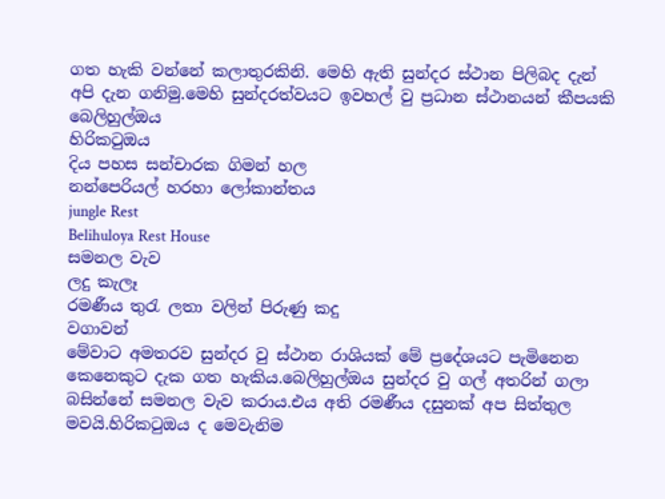ගත හැකි වන්නේ කලාතුරකිනි. මෙහි ඇති සුන්දර ස්ථාන පිලිබද දැන් අපි දැන ගනිමු.මෙහි සුන්දරත්වයට ඉවහල් වු ප්‍රධාන ස්ථානයන් කීපයකි
බෙලිහුල්ඔය
හිරිකටුඔය
දිය පහස සන්චාරක ගිමන් හල
නන්පෙරියල් හරහා ලෝකාන්තය
jungle Rest
Belihuloya Rest House
සමනල වැව
ලදු කැලෑ
රමණීය තුරැ ලතා වලින් පිරුණු කදු
වගාවන්
මේවාට අමතරව සුන්දර වු ස්ථාන රාශියක් මේ ප්‍රදේශයට පැමිනෙන කෙනෙකුට දැක ගත හැකිය.බෙලිහුල්ඔය සුන්දර වු ගල් අතරින් ගලා බසින්නේ සමනල වැව කරාය.එය අති රමණීය දසුනක් අප සිත්තුල මවයි.හිරිකටුඔය ද මෙවැනිම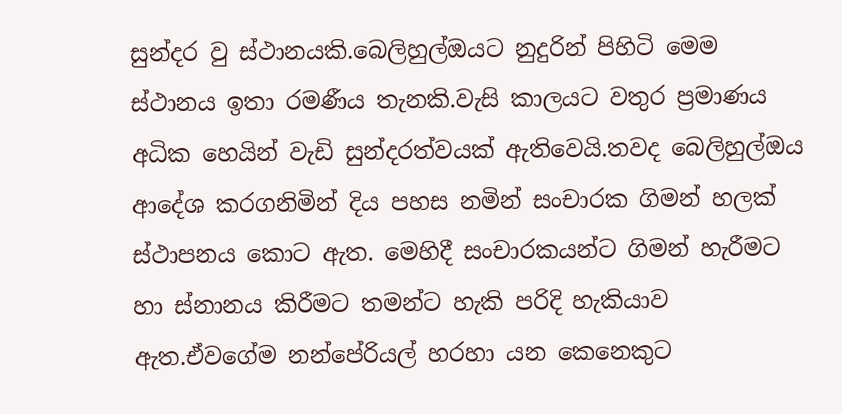සුන්දර වු ස්ථානයකි.බෙලිහුල්ඔයට නුදුරින් පිහිටි මෙම ස්ථානය ඉතා රමණීය තැනකි.වැසි කාලයට වතුර ප්‍රමාණය අධික හෙයින් වැඩි සුන්දරත්වයක් ඇතිවෙයි.තවද බෙලිහුල්ඔය ආදේශ කරගනිමින් දිය පහස නමින් සංචාරක ගිමන් හලක් ස්ථාපනය කොට ඇත. මෙහිදී සංචාරකයන්ට ගිමන් හැරීමට හා ස්නානය කිරීමට තමන්ට හැකි පරිදි හැකියාව ඇත.ඒවගේම නන්පේරියල් හරහා යන කෙනෙකුට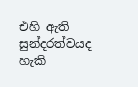එහි ඇති සුන්දරත්වයද හැකි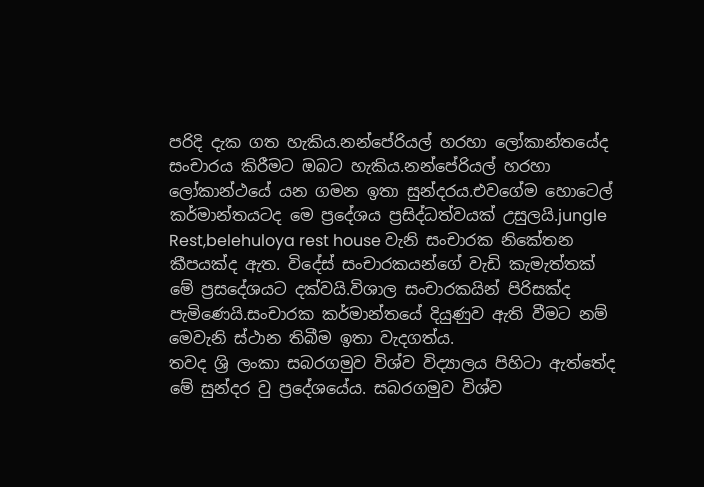පරිදි දැක ගත හැකිය.නන්පේරියල් හරහා ලෝකාන්තයේද සංචාරය කිරීමට ඔබට හැකිය.නන්පේරියල් හරහා ලෝකාන්ථයේ යන ගමන ඉතා සුන්දරය.එවගේම හොටෙල් කර්මාන්තයටද මෙ ප්‍රදේශය ප්‍රසිද්ධත්වයක් උසුලයි.jungle Rest,belehuloya rest house වැනි සංචාරක නිකේතන කීපයක්ද ඇත. විදේස් සංචාරකයන්ගේ වැඩි කැමැත්තක් මේ ප්‍රසදේශයට දක්වයි.විශාල සංචාරකයින් පිරිසක්ද පැමිණෙයි.සංචාරක කර්මාන්තයේ දියුණුව ඇති වීමට නම් මෙවැනි ස්ථාන තිබීම ඉතා වැදගත්ය.
තවද ශ්‍රි ලංකා සබරගමුව විශ්ව විද්‍යාලය පිහිටා ඇත්තේද මේ සුන්දර වු ප්‍රදේශයේය. සබරගමුව විශ්ව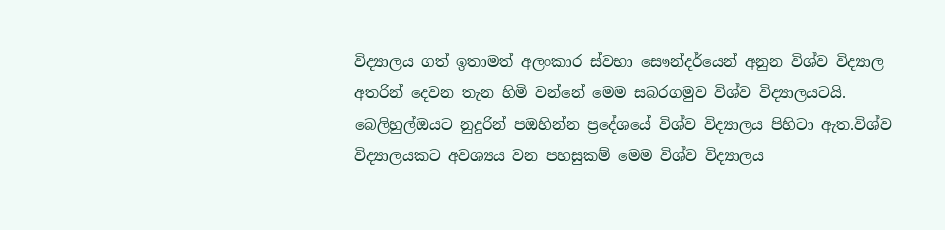විද්‍යාලය ගත් ඉතාමත් අලංකාර ස්වභා සෞන්දර්යෙන් අනුන විශ්ව විද්‍යාල අතරින් දෙවන තැන හිමි වන්නේ මෙම සබරගමුව විශ්ව විද්‍යාලයටයි. බෙලිහුල්ඔයට නුදුරින් පඔහින්න ප්‍රදේශයේ විශ්ව විද්‍යාලය පිහිටා ඇත.විශ්ව විද්‍යාලයකට අවශ්‍යය වන පහසුකම් මෙම විශ්ව විද්‍යාලය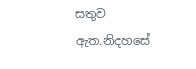සතුව ඇත.නිදහසේ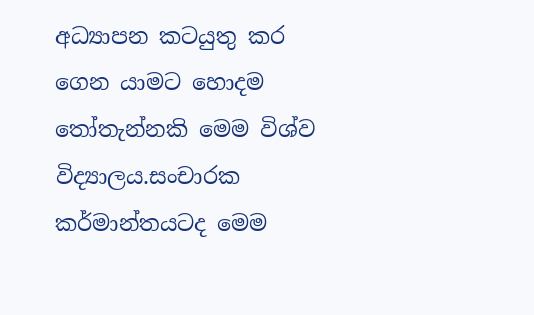අධ්‍යාපන කටයුතු කර ගෙන යාමට හොදම තෝතැන්නකි මෙම විශ්ව විද්‍යාල‍ය.සංචාරක කර්මාන්ත‍යටද මෙම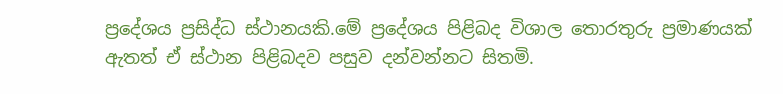ප්‍රදේශය ප්‍රසිද්ධ ස්ථානයකි.මේ ප්‍රදේශය පිළිබද විශාල තොරතුරු ප්‍රමාණයක් ඇතත් ඒ ස්ථාන පිළිබදව පසුව දන්වන්නට සිතමි.